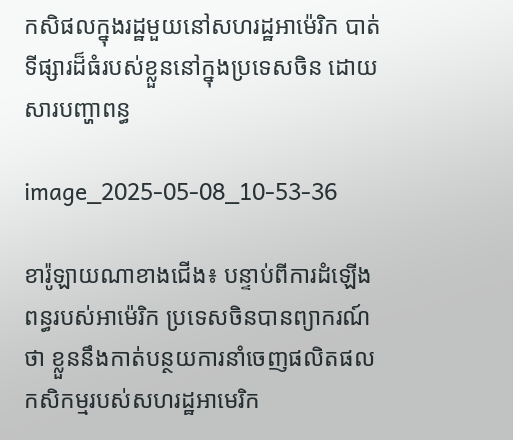កសិផលក្នុងរដ្ឋមួយនៅសហរដ្ឋអាម៉េរិក បាត់ទីផ្សារដ៏ធំរបស់ខ្លួននៅក្នុងប្រទេសចិន ដោយសារបញ្ហាពន្ធ

image_2025-05-08_10-53-36

ខារ៉ូឡាយណាខាងជើង៖ បន្ទាប់ពីការដំឡើងពន្ធរបស់អាម៉េរិក ប្រទេសចិនបានព្យាករណ៍ថា ខ្លួននឹងកាត់បន្ថយការនាំចេញផលិតផលកសិកម្មរបស់សហរដ្ឋអាមេរិក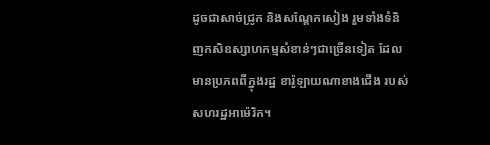ដូចជាសាច់ជ្រូក និងសណ្តែកសៀង រួមទាំងទំនិញកសិឧស្សាហកម្មសំខាន់ៗជាច្រើនទៀត ដែលមានប្រភពពីក្នុងរដ្ឋ ខារ៉ូឡាយណាខាងជើង របស់សហរដ្ឋអាម៉េរិក។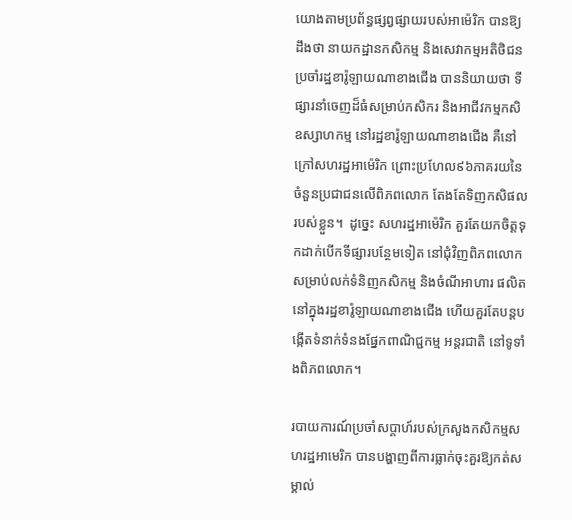យោងតាមប្រព័ន្ធផ្សព្វផ្សាយរបស់អាម៉េរិក បានឱ្យដឹងថា នាយកដ្ឋានកសិកម្ម និងសេវាកម្មអតិថិជន ប្រចាំរដ្ឋខារ៉ូឡាយណាខាងជើង បាននិយាយថា ទីផ្សារនាំចេញដ៏ធំសម្រាប់កសិករ និងអាជីវកម្មកសិឧស្សាហកម្ម នៅរដ្ឋខារ៉ូឡាយណាខាងជើង គឺនៅក្រៅសហរដ្ឋអាម៉េរិក ព្រោះប្រហែល៩៦ភាគរយនៃចំនួនប្រជាជនលើពិភពលោក តែងតែទិញកសិផលរបស់ខ្លួន។  ដូច្នេះ សហរដ្ឋអាម៉េរិក គួរតែយកចិត្តទុកដាក់បើកទីផ្សារបន្ថែមទៀត នៅជុំវិញពិភពលោកសម្រាប់លក់ទំនិញកសិកម្ម និងចំណីអាហារ ផលិតនៅក្នុងរដ្ឋខារ៉ូឡាយណាខាងជើង ហើយគួរតែបន្តបង្កើតទំនាក់ទំនងផ្នែកពាណិជ្ជកម្ម អន្តរជាតិ នៅទូទាំងពិភពលោក។

របាយការណ៍ប្រចាំសប្តាហ៍របស់ក្រសួងកសិកម្មសហរដ្ឋអាមេរិក បានបង្ហាញពីការធ្លាក់ចុះគួរឱ្យកត់សម្គាល់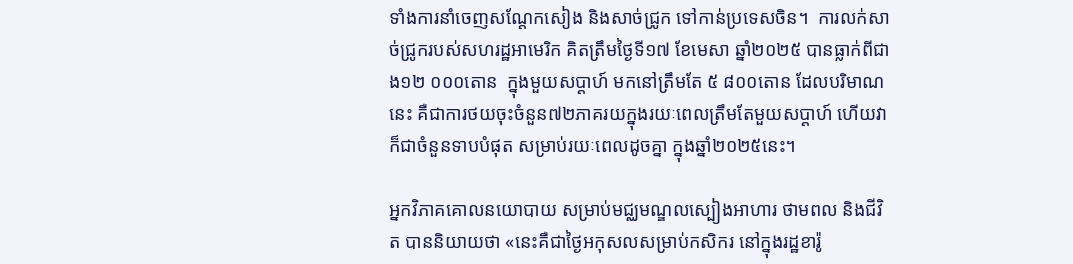ទាំងការនាំចេញសណ្តែកសៀង និងសាច់ជ្រូក ទៅកាន់ប្រទេសចិន។  ការលក់សាច់ជ្រូករបស់សហរដ្ឋអាមេរិក គិតត្រឹមថ្ងៃទី១៧ ខែមេសា ឆ្នាំ២០២៥ បានធ្លាក់ពីជាង១២ ០០០តោន  ក្នុងមួយសប្តាហ៍ មកនៅត្រឹមតែ ៥ ៨០០តោន ដែលបរិមាណនេះ គឺជាការថយចុះចំនួន៧២ភាគរយក្នុងរយៈពេលត្រឹមតែមួយសប្តាហ៍ ហើយវាក៏ជាចំនួនទាបបំផុត សម្រាប់រយៈពេលដូចគ្នា ក្នុងឆ្នាំ២០២៥នេះ។

អ្នកវិភាគគោលនយោបាយ សម្រាប់មជ្ឈមណ្ឌលស្បៀងអាហារ ថាមពល និងជីវិត បាននិយាយថា «នេះគឺជាថ្ងៃអកុសលសម្រាប់កសិករ នៅក្នុងរដ្ឋខារ៉ូ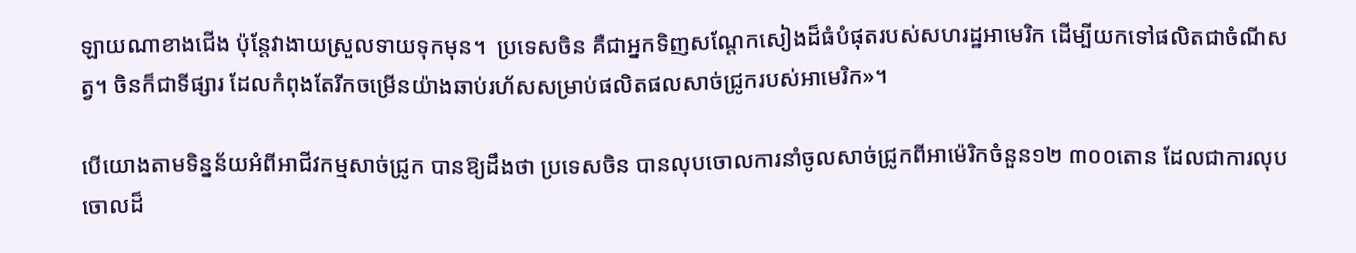ឡាយណាខាងជើង ប៉ុន្តែវាងាយស្រួលទាយទុកមុន។  ប្រទេសចិន គឺជាអ្នកទិញសណ្តែកសៀងដ៏ធំបំផុតរបស់សហរដ្ឋអាមេរិក ដើម្បីយកទៅផលិតជាចំណីសត្វ។ ចិនក៏ជាទីផ្សារ ដែលកំពុងតែរីកចម្រើនយ៉ាងឆាប់រហ័សសម្រាប់ផលិតផលសាច់ជ្រូករបស់អាមេរិក»។

បើយោងតាមទិន្នន័យអំពីអាជីវកម្មសាច់ជ្រូក បានឱ្យដឹងថា ប្រទេសចិន បានលុបចោលការនាំចូលសាច់ជ្រូកពីអាម៉េរិកចំនួន១២ ៣០០តោន ដែលជាការលុបចោលដ៏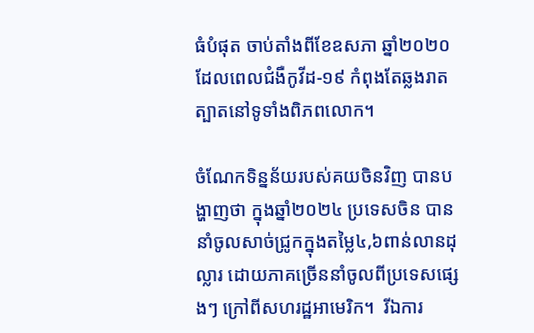ធំបំផុត ចាប់តាំងពីខែឧសភា ឆ្នាំ២០២០  ដែលពេលជំងឺកូវីដ-១៩ កំពុងតែឆ្លងរាតត្បាតនៅទូទាំងពិភពលោក។

ចំណែកទិន្នន័យរបស់គយចិនវិញ បានបង្ហាញថា ក្នុងឆ្នាំ២០២៤ ប្រទេសចិន បាននាំចូលសាច់ជ្រូកក្នុងតម្លៃ៤,៦ពាន់លានដុល្លារ ដោយភាគច្រើននាំចូលពីប្រទេសផ្សេងៗ ក្រៅពីសហរដ្ឋអាមេរិក។  រីឯការ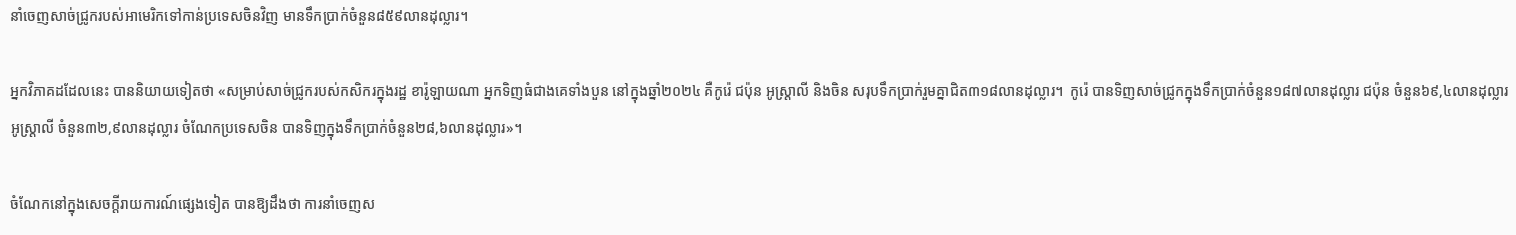នាំចេញសាច់ជ្រូករបស់អាមេរិកទៅកាន់ប្រទេសចិនវិញ មានទឹកប្រាក់ចំនួន៨៥៩លានដុល្លារ។

អ្នកវិភាគដដែលនេះ បាននិយាយទៀតថា «សម្រាប់សាច់ជ្រូករបស់កសិករក្នុងរដ្ឋ ខារ៉ូឡាយណា អ្នកទិញធំជាងគេទាំងបួន នៅក្នុងឆ្នាំ២០២៤ គឺកូរ៉េ ជប៉ុន អូស្ត្រាលី និងចិន សរុបទឹកប្រាក់រួមគ្នាជិត៣១៨លានដុល្លារ។  កូរ៉េ បានទិញសាច់ជ្រូកក្នុងទឹកប្រាក់ចំនួន១៨៧លានដុល្លារ ជប៉ុន ចំនួន៦៩,៤លានដុល្លារ អូស្ត្រាលី ចំនួន៣២,៩លានដុល្លារ ចំណែកប្រទេសចិន បានទិញក្នុងទឹកប្រាក់ចំនួន២៨,៦លានដុល្លារ»។

ចំណែកនៅក្នុងសេចក្តីរាយការណ៍ផ្សេងទៀត បានឱ្យដឹងថា ការនាំចេញស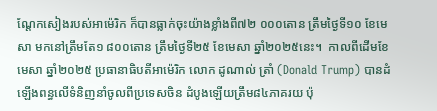ណ្តែកសៀងរបស់អាម៉េរិក ក៏បានធ្លាក់ចុះយ៉ាងខ្លាំងពី៧២ ០០០តោន ត្រឹមថ្ងៃទី១០ ខែមេសា មកនៅត្រឹមតែ១ ៨០០តោន ត្រឹមថ្ងៃទី២៥ ខែមេសា ឆ្នាំ២០២៥នេះ។  កាលពីដើមខែមេសា ឆ្នាំ២០២៥ ប្រធានាធិបតីអាម៉េរិក លោក ដូណាល់ ត្រាំ (Donald Trump) បានដំឡើងពន្ធលើទំនិញនាំចូលពីប្រទេសចិន ដំបូងឡើយត្រឹម៨៤ភាគរយ ប៉ុ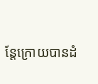ន្តែក្រោយបានដំ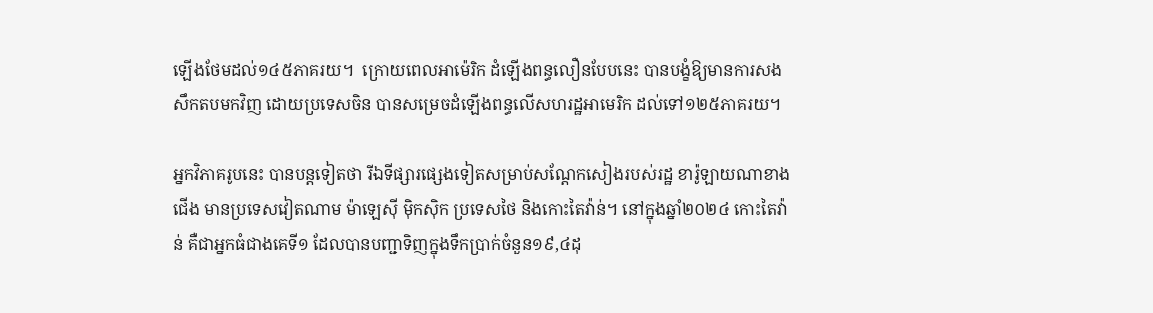ឡើងថែមដល់១៤៥ភាគរយ។  ក្រោយពេលអាម៉េរិក ដំឡើងពន្ធលឿនបែបនេះ បានបង្ខំឱ្យមានការសងសឹកតបមកវិញ ដោយប្រទេសចិន បានសម្រេចដំឡើងពន្ធលើសហរដ្ឋអាមេរិក ដល់ទៅ១២៥ភាគរយ។

អ្នកវិភាគរូបនេះ បានបន្តទៀតថា រីឯទីផ្សារផ្សេងទៀតសម្រាប់សណ្តែកសៀងរបស់រដ្ឋ ខារ៉ូឡាយណាខាងជើង មានប្រទេសវៀតណាម ម៉ាឡេស៊ី ម៉ិកស៊ិក ប្រទេសថៃ និងកោះតៃវ៉ាន់។ នៅក្នុងឆ្នាំ២០២៤ កោះតៃវ៉ាន់ គឺជាអ្នកធំជាងគេទី១ ដែលបានបញ្ជាទិញក្នុងទឹកប្រាក់ចំនួន១៩,៤ដុ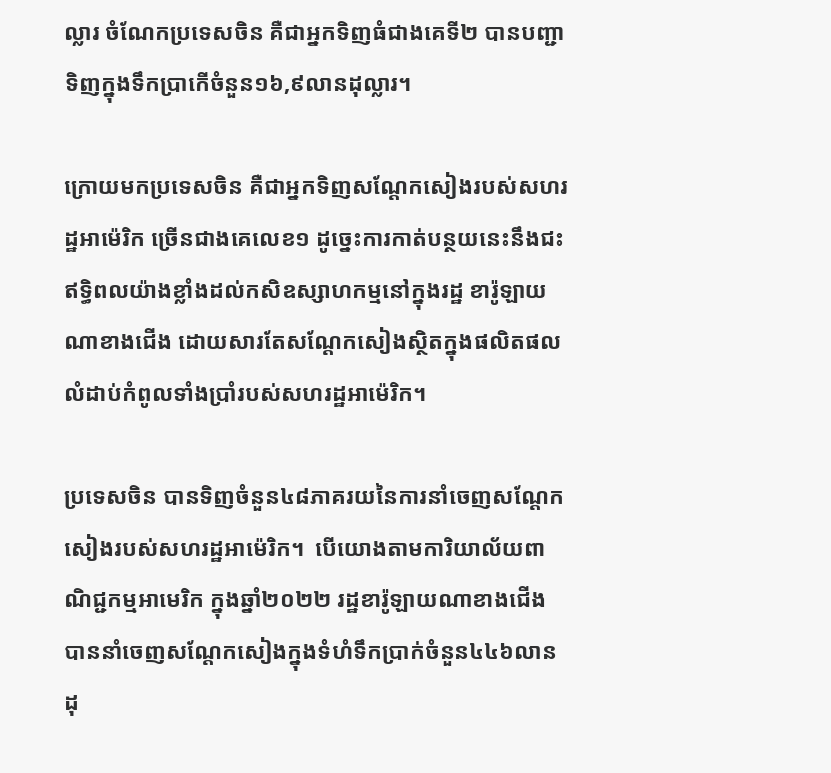ល្លារ ចំណែកប្រទេសចិន គឺជាអ្នកទិញធំជាងគេទី២ បានបញ្ជាទិញក្នុងទឹកប្រាកើចំនួន១៦,៩លានដុល្លារ។

ក្រោយមកប្រទេសចិន គឺជាអ្នកទិញសណ្តែកសៀងរបស់សហរដ្ឋអាម៉េរិក ច្រើនជាងគេលេខ១ ដូច្នេះការកាត់បន្ថយនេះនឹងជះឥទ្ធិពលយ៉ាងខ្លាំងដល់កសិឧស្សាហកម្មនៅក្នុងរដ្ឋ ខារ៉ូឡាយណាខាងជើង ដោយសារតែសណ្តែកសៀងស្ថិតក្នុងផលិតផលលំដាប់កំពូលទាំងប្រាំរបស់សហរដ្ឋអាម៉េរិក។

ប្រទេសចិន បានទិញចំនួន៤៨ភាគរយនៃការនាំចេញសណ្តែកសៀងរបស់សហរដ្ឋអាម៉េរិក។  បើយោងតាមការិយាល័យពាណិជ្ជកម្មអាមេរិក ក្នុងឆ្នាំ២០២២ រដ្ឋខារ៉ូឡាយណាខាងជើង បាននាំចេញសណ្តែកសៀងក្នុងទំហំទឹកប្រាក់ចំនួន៤៤៦លានដុ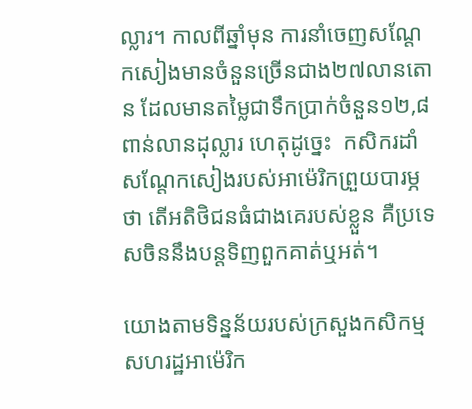ល្លារ។ កាលពីឆ្នាំមុន ការនាំចេញសណ្តែកសៀងមានចំនួនច្រើនជាង២៧លានតោន ដែលមានតម្លៃជាទឹកប្រាក់ចំនួន១២,៨ពាន់លានដុល្លារ ហេតុដូច្នេះ  កសិករដាំសណ្តែកសៀងរបស់អាម៉េរិកព្រួយបារម្ភថា តើអតិថិជនធំជាងគេរបស់ខ្លួន គឺប្រទេសចិននឹងបន្តទិញពួកគាត់ឬអត់។

យោងតាមទិន្នន័យរបស់ក្រសួងកសិកម្មសហរដ្ឋអាម៉េរិក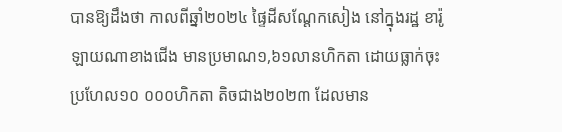បានឱ្យដឹងថា កាលពីឆ្នាំ២០២៤ ផ្ទៃដីសណ្តែកសៀង នៅក្នុងរដ្ឋ ខារ៉ូឡាយណាខាងជើង មានប្រមាណ១,៦១លានហិកតា ដោយធ្លាក់ចុះប្រហែល១០ ០០០ហិកតា តិចជាង២០២៣ ដែលមាន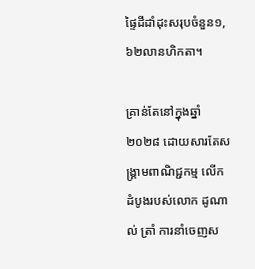ផ្ទៃដីដាំដុះសរុបចំនួន១,៦២លានហិកតា។

គ្រាន់តែនៅក្នុងឆ្នាំ២០២៨ ដោយសារតែសង្រ្គាមពាណិជ្ជកម្ម លើកដំបូងរបស់លោក ដូណាល់ ត្រាំ ការនាំចេញស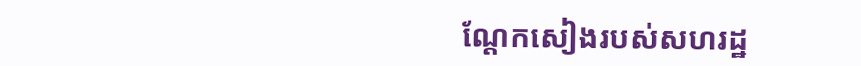ណ្តែកសៀងរបស់សហរដ្ឋ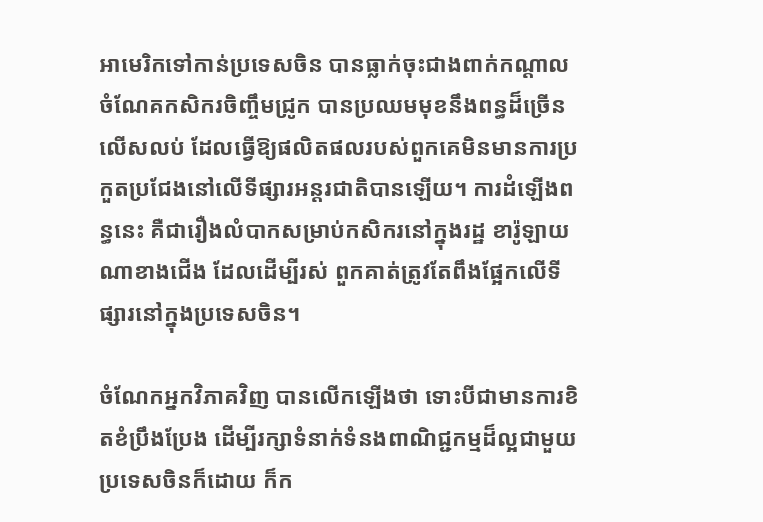អាមេរិកទៅកាន់ប្រទេសចិន បានធ្លាក់ចុះជាងពាក់កណ្តាល ចំណែគកសិករចិញ្ចឹមជ្រូក បានប្រឈមមុខនឹងពន្ធដ៏ច្រើនលើសលប់ ដែលធ្វើឱ្យផលិតផលរបស់ពួកគេមិនមានការប្រកួតប្រជែងនៅលើទីផ្សារអន្តរជាតិបានឡើយ។ ការដំឡើងពន្ធនេះ គឺជារឿងលំបាកសម្រាប់កសិករនៅក្នុងរដ្ឋ ខារ៉ូឡាយណាខាងជើង ដែលដើម្បីរស់ ពួកគាត់ត្រូវតែពឹងផ្អែកលើទីផ្សារនៅក្នុងប្រទេសចិន។

ចំណែកអ្នកវិភាគវិញ បានលើកឡើងថា ទោះបីជាមានការខិតខំប្រឹងប្រែង ដើម្បីរក្សាទំនាក់ទំនងពាណិជ្ជកម្មដ៏ល្អជាមួយប្រទេសចិនក៏ដោយ ក៏ក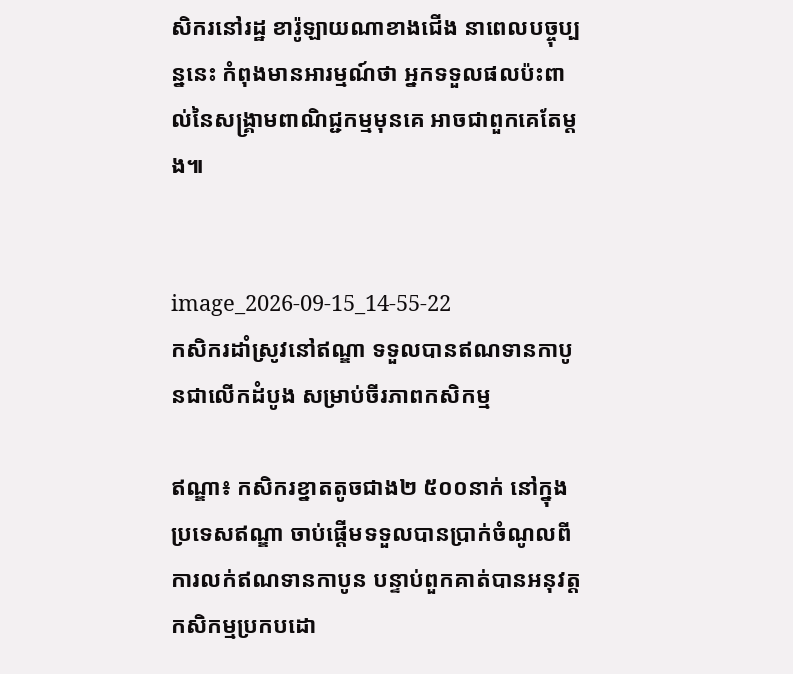សិករនៅរដ្ឋ ខារ៉ូឡាយណាខាងជើង នាពេលបច្ចុប្បន្ននេះ កំពុងមានអារម្មណ៍ថា អ្នកទទួលផលប៉ះពាល់នៃសង្គ្រាមពាណិជ្ជកម្មមុនគេ អាចជាពួកគេតែម្តង៕


image_2026-09-15_14-55-22
កសិករដាំស្រូវនៅឥណ្ឌា ទទួលបានឥណទានកាបូនជាលើកដំបូង សម្រាប់ចីរភាពកសិកម្ម

ឥណ្ឌា៖ កសិករខ្នាតតូចជាង២ ៥០០នាក់ នៅក្នុងប្រទេសឥណ្ឌា ចាប់ផ្តើមទទួលបានប្រាក់ចំណូលពីការលក់ឥណទានកាបូន បន្ទាប់ពួកគាត់បានអនុវត្តកសិកម្មប្រកបដោ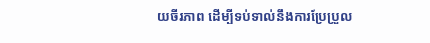យចីរភាព ដើម្បីទប់ទាល់នឹងការប្រែប្រួល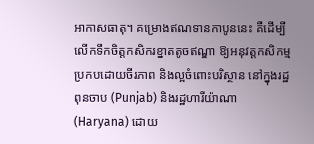អាកាសធាតុ។ គម្រោងឥណទានកាបូននេះ គឺដើម្បីលើកទឹកចិត្តកសិករខ្នាតតូចឥណ្ឌា ឱ្យអនុវត្តកសិកម្មប្រកបដោយចីរភាព និងល្អចំពោះបរិស្ថាន នៅក្នុងរដ្ឋពុនចាប (Punjab) និងរដ្ឋហារីយ៉ាណា (Haryana) ដោយ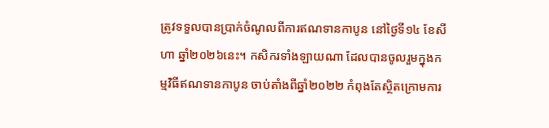ត្រូវទទួលបានប្រាក់ចំណូលពីការឥណទានកាបូន នៅថ្ងៃទី១៤ ខែសីហា ឆ្នាំ២០២៦នេះ។ កសិករទាំងឡាយណា ដែលបានចូលរួមក្នុងកម្មវិធីឥណទានកាបូន ចាប់តាំងពីឆ្នាំ២០២២ កំពុងតែស្ថិតក្រោមការ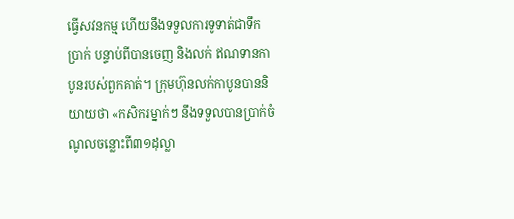ធ្វើសវនកម្ម ហើយនឹងទទួលការទូទាត់ជាទឹកប្រាក់ បន្ទាប់ពីបានចេញ និងលក់ ឥណទានកាបូនរបស់ពួកគាត់។ ក្រុមហ៊ុនលក់កាបូនបាននិយាយថា «កសិករម្នាក់ៗ នឹងទទួលបានប្រាក់ចំណូលចន្លោះពី៣១ដុល្លា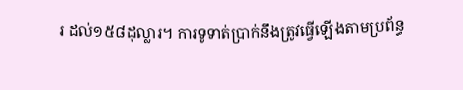រ ដល់១៥៨ដុល្លារ។ ការទូទាត់ប្រាក់នឹងត្រូវធ្វើឡើងតាមប្រព័ន្ធ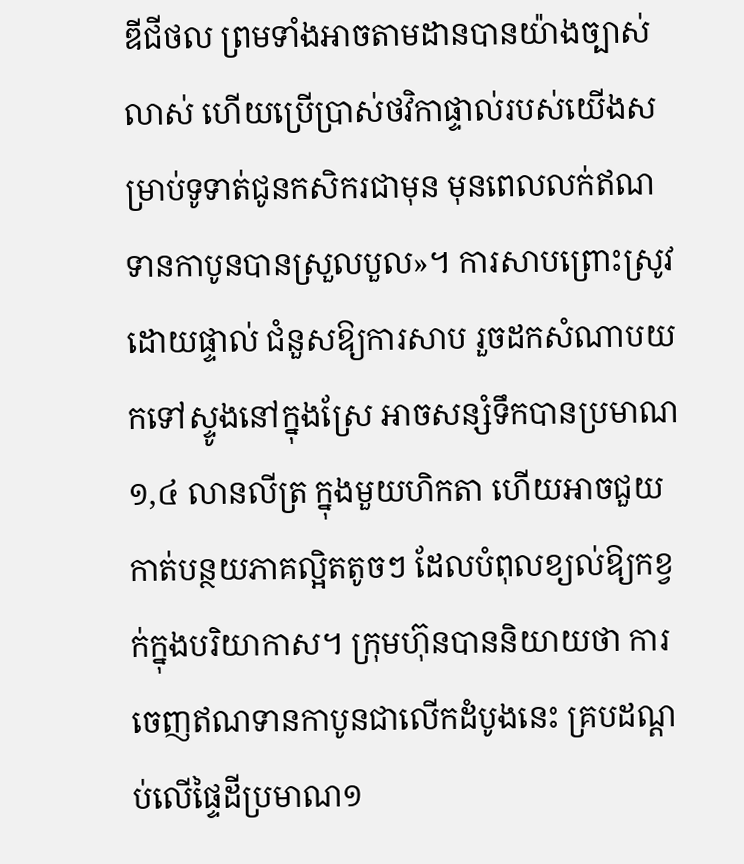ឌីជីថល ព្រមទាំងអាចតាមដានបានយ៉ាងច្បាស់លាស់ ហើយប្រើប្រាស់ថវិកាផ្ទាល់របស់យើងសម្រាប់ទូទាត់ជូនកសិករជាមុន មុនពេលលក់ឥណទានកាបូនបានស្រួលបួល»។ ការសាបព្រោះស្រូវដោយផ្ទាល់ ជំនួសឱ្យការសាប រួចដកសំណាបយកទៅស្ទូងនៅក្នុងស្រែ អាចសន្សំទឹកបានប្រមាណ១,៤ លានលីត្រ ក្នុងមួយហិកតា ហើយអាចជួយកាត់បន្ថយភាគល្អិតតូចៗ ដែលបំពុលខ្យល់ឱ្យកខ្វក់ក្នុងបរិយាកាស។ ក្រុមហ៊ុនបាននិយាយថា ការចេញឥណទានកាបូនជាលើកដំបូងនេះ គ្របដណ្តប់លើផ្ទៃដីប្រមាណ១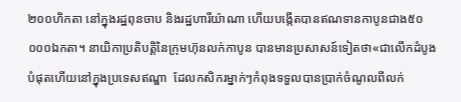២០០ហិកតា នៅក្នុងរដ្ឋពុនចាប និងរដ្ឋហារីយ៉ាណា ហើយបង្កើតបានឥណទានកាបូនជាង៥០ ០០០ឯកតា។ នាយិកាប្រតិបត្តិនៃក្រុមហ៊ុនលក់កាបូន បានមានប្រសាសន៍ទៀតថា«ជាលើកដំបូងបំផុតហើយនៅក្នុងប្រទេសឥណ្ឌា  ដែលកសិករម្នាក់ៗកំពុងទទួលបានប្រាក់ចំណូលពីលក់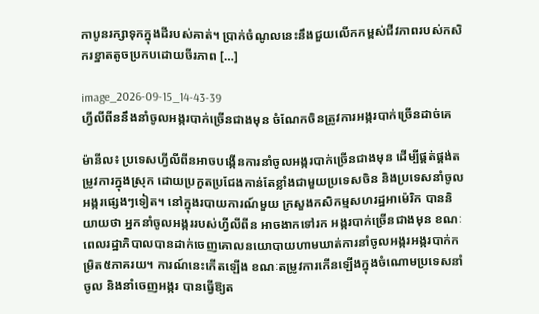កាបូនរក្សាទុកក្នុងដីរបស់គាត់។ ប្រាក់ចំណូលនេះនឹងជួយលើកកម្ពស់ជីវភាពរបស់កសិករខ្នាតតូចប្រកបដោយចីរភាព […]

image_2026-09-15_14-43-39
ហ្វីលីពីននឹងនាំចូលអង្ករបាក់ច្រើនជាងមុន ចំណែកចិនត្រូវការអង្ករបាក់ច្រើនដាច់គេ

ម៉ានីល៖ ប្រទេសហ្វីលីពីនអាចបង្កើនការនាំចូលអង្ករបាក់ច្រើនជាងមុន ដើម្បីផ្គត់ផ្គង់តម្រូវការក្នុងស្រុក ដោយប្រកួតប្រជែងកាន់តែខ្លាំងជាមួយប្រទេសចិន និងប្រទេសនាំចូលអង្ករផ្សេងៗទៀត។ នៅក្នុងរបាយការណ៍មួយ ក្រសួងកសិកម្មសហរដ្ឋអាម៉េរិក បាននិយាយថា អ្នកនាំចូលអង្កររបស់ហ្វីលីពីន អាចងាកទៅរក អង្ករបាក់ច្រើនជាងមុន ខណៈពេលរដ្ឋាភិបាលបានដាក់ចេញគោលនយោបាយហាមឃាត់ការនាំចូលអង្ករអង្ករបាក់កម្រិត៥ភាគរយ។ ការណ៍នេះកើតឡើង ខណៈតម្រូវការកើនឡើងក្នុងចំណោមប្រទេសនាំចូល និងនាំចេញអង្ករ បានធ្វើឱ្យត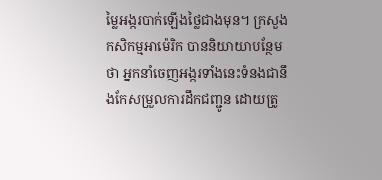ម្លៃអង្ករបាក់ឡើងថ្លៃជាងមុន។ ក្រសួងកសិកម្មអាម៉េរិក បាននិយាយាបន្ថែមថា អ្នកនាំចេញអង្ករទាំងនេះទំនងជានឹងកែសម្រួលការដឹកជញ្ជូន ដោយត្រូ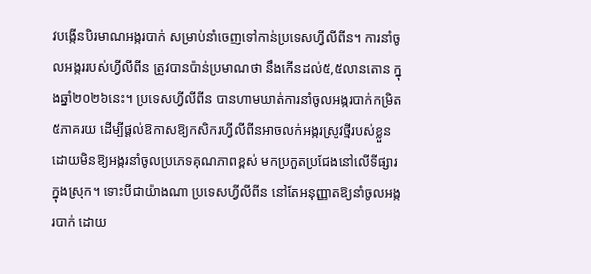វបង្កើនបិរមាណអង្ករបាក់ សម្រាប់នាំចេញទៅកាន់ប្រទេសហ្វីលីពីន។ ការនាំចូលអង្កររបស់ហ្វីលីពីន ត្រូវបានប៉ាន់ប្រមាណថា នឹងកើនដល់៥,៥លានតោន ក្នុងឆ្នាំ២០២៦នេះ។ ប្រទេសហ្វីលីពីន បានហាមឃាត់ការនាំចូលអង្ករបាក់កម្រិត៥ភាគរយ ដើម្បីផ្តល់ឱកាសឱ្យកសិករហ្វីលីពីនអាចលក់អង្ករស្រូវថ្មីរបស់ខ្លួន ដោយមិនឱ្យអង្ករនាំចូលប្រភេទគុណភាពខ្ពស់ មកប្រកួតប្រជែងនៅលើទីផ្សារក្នុងស្រុក។ ទោះបីជាយ៉ាងណា ប្រទេសហ្វីលីពីន នៅតែអនុញ្ញាតឱ្យនាំចូលអង្ករបាក់ ដោយ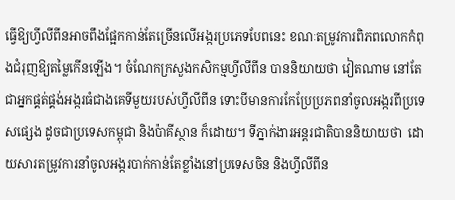ធ្វើឱ្យហ្វីលីពីនអាចពឹងផ្អែកកាន់តែច្រើនលើអង្ករប្រភេទបែពនេះ ខណៈតម្រូវការពិភពលោកកំពុងជំរុញឱ្យតម្លៃកើនឡើង។ ចំណែកក្រសួងកសិកម្មហ្វីលីពីន បាននិយាយថា វៀតណាម នៅតែជាអ្នកផ្គត់ផ្គង់អង្ករធំជាងគេទីមួយរបស់ហ្វីលីពីន ទោះបីមានការកែប្រែប្រភពនាំចូលអង្ករពីប្រទេសផ្សេង ដូចជាប្រទេសកម្ពុជា និងប៉ាគីស្ថាន ក៏ដោយ។ ទីភ្នាក់ងារអន្តរជាតិបាននិយាយថា  ដោយសារតម្រូវការនាំចូលអង្ករបាក់កាន់តែខ្លាំងនៅប្រទេសចិន និងហ្វីលីពីន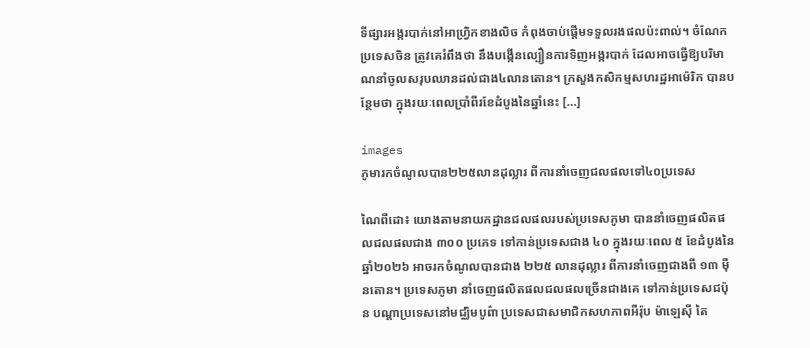ទីផ្សារអង្ករបាក់នៅអាហ្វ្រិកខាងលិច កំពុងចាប់ផ្តើមទទួលរងផលប៉ះពាល់។ ចំណែកប្រទេសចិន ត្រូវគេរំពឹងថា នឹងបង្កើនល្បឿនការទិញអង្ករបាក់ ដែលអាចធ្វើឱ្យបរិមាណនាំចូលសរុបឈានដល់ជាង៤លានតោន។ ក្រសួងកសិកម្មសហរដ្ឋអាម៉េរិក បានបន្ថែមថា ក្នុងរយៈពេលប្រាំពីរខែដំបូងនៃឆ្នាំនេះ […]

images
ភូមារកចំណូលបាន២២៥លានដុល្លារ ពីការនាំចេញជលផលទៅ៤០ប្រទេស

ណៃពីដោ៖ យោងតាមនាយកដ្ឋានជលផលរបស់ប្រទេសភូមា បាននាំចេញផលិតផលជលផលជាង ៣០០ ប្រភេទ ទៅកាន់ប្រទេសជាង ៤០ ក្នុងរយៈពេល ៥ ខែដំបូងនៃឆ្នាំ២០២៦ អាចរកចំណូលបានជាង ២២៥ លានដុល្លារ ពីការនាំចេញជាងពី ១៣ ម៉ឺនតោន។ ប្រទេសភូមា នាំចេញផលិតផលជលផលច្រើនជាងគេ ទៅកាន់ប្រទេសជប៉ុន បណ្តាប្រទេសនៅមជ្ឈិមបូព៌ា ប្រទេសជាសមាជិកសហភាពអឺរ៉ុប ម៉ាឡេស៊ី តៃ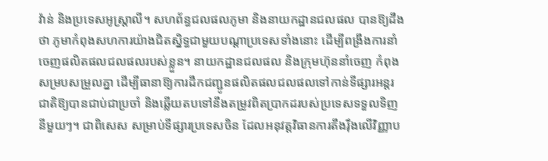វ៉ាន់ និងប្រទេសអូស្ត្រាលី។ សហព័ន្ធជលផលភូមា និងនាយកដ្ឋានជលផល បានឱ្យដឹងថា ភូមាកំពុងសហការយ៉ាងជិតស្និទ្ធជាមួយបណ្តាប្រទេសទាំងនោះ ដើម្បីពង្រឹងការនាំចេញផលិតផលជលផលរបស់ខ្លួន។ នាយកដ្ឋានជលផល និងក្រុមហ៊ុននាំចេញ កំពុងសម្របសម្រួលគ្នា ដើម្បីធានាឱ្យការដឹកជញ្ជូនផលិតផលជលផលទៅកាន់ទីផ្សារអន្តរជាតិឱ្យបានជាប់ជាប្រចាំ និងឆ្លើយតបទៅនឹងតម្រូវពិតប្រាកដរបស់ប្រទេសទទួលទិញនីមួយៗ។ ជាពិសេស សម្រាប់ទីផ្សារប្រទេសចិន ដែលអនុវត្តវិធានការតឹងរ៉ឹងលើវិញ្ញាប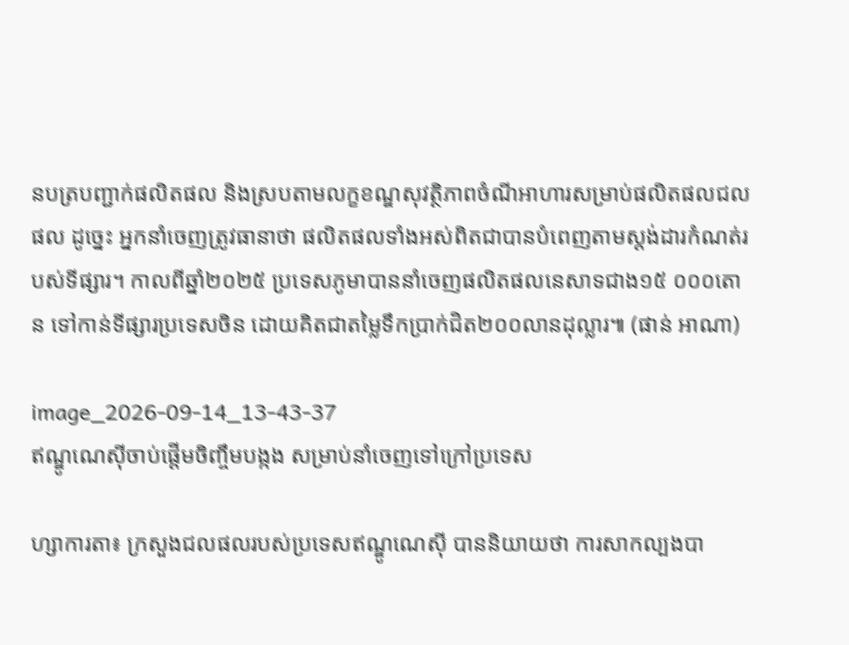នបត្របញ្ជាក់ផលិតផល និងស្របតាមលក្ខខណ្ឌសុវត្ថិភាពចំណីអាហារសម្រាប់ផលិតផលជលផល ដូច្នេះ អ្នកនាំចេញត្រូវធានាថា ផលិតផលទាំងអស់ពិតជាបានបំពេញតាមស្តង់ដារកំណត់របស់ទីផ្សារ។ កាលពីឆ្នាំ២០២៥ ប្រទេសភូមាបាននាំចេញផលិតផលនេសាទជាង១៥ ០០០តោន ទៅកាន់ទីផ្សារប្រទេសចិន ដោយគិតជាតម្លៃទឹកប្រាក់ជិត២០០លានដុល្លារ៕ (ផាន់ អាណា)

image_2026-09-14_13-43-37
ឥណ្ឌូណេស៊ីចាប់ផ្តើមចិញ្ចឹមបង្កង សម្រាប់នាំចេញទៅក្រៅប្រទេស

ហ្សាការតា៖ ក្រសួងជលផលរបស់ប្រទេសឥណ្ឌូណេស៊ី បាននិយាយថា ការសាកល្បងបា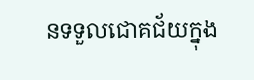នទទួលជោគជ័យក្នុង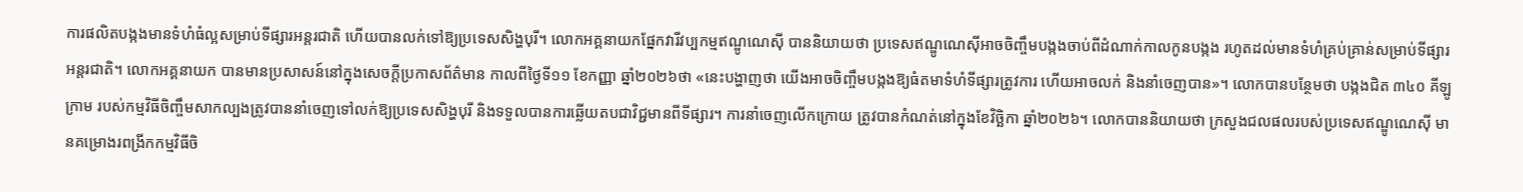ការផលិតបង្កងមានទំហំធំល្អសម្រាប់ទីផ្សារអន្តរជាតិ ហើយបានលក់ទៅឱ្យប្រទេសសិង្ហបុរី។ លោកអគ្គនាយកផ្នែកវារីវប្បកម្មឥណ្ឌូណេស៊ី បាននិយាយថា ប្រទេសឥណ្ឌូណេស៊ីអាចចិញ្ចឹមបង្កងចាប់ពីដំណាក់កាលកូនបង្កង រហូតដល់មានទំហំគ្រប់គ្រាន់សម្រាប់ទីផ្សារអន្តរជាតិ។ លោកអគ្គនាយក បានមានប្រសាសន៍នៅក្នុងសេចក្តីប្រកាសព័ត៌មាន កាលពីថ្ងៃទី១១ ខែកញ្ញា ឆ្នាំ២០២៦ថា «នេះបង្ហាញថា យើងអាចចិញ្ចឹមបង្កងឱ្យធំតមាទំហំទីផ្សារត្រូវការ ហើយអាចលក់ និងនាំចេញបាន»។ លោកបានបន្ថែមថា បង្កងជិត ៣៤០ គីឡូក្រាម របស់កម្មវិធីចិញ្ចឹមសាកល្បងត្រូវបាននាំចេញទៅលក់ឱ្យប្រទេសសិង្ហបុរី និងទទួលបានការឆ្លើយតបជាវិជ្ជមានពីទីផ្សារ។ ការនាំចេញលើកក្រោយ ត្រូវបានកំណត់នៅក្នុងខែវិច្ឆិកា ឆ្នាំ២០២៦។ លោកបាននិយាយថា ក្រសួងជលផលរបស់ប្រទេសឥណ្ឌូណេស៊ី មានគម្រោងរពង្រីកកម្មវិធីចិ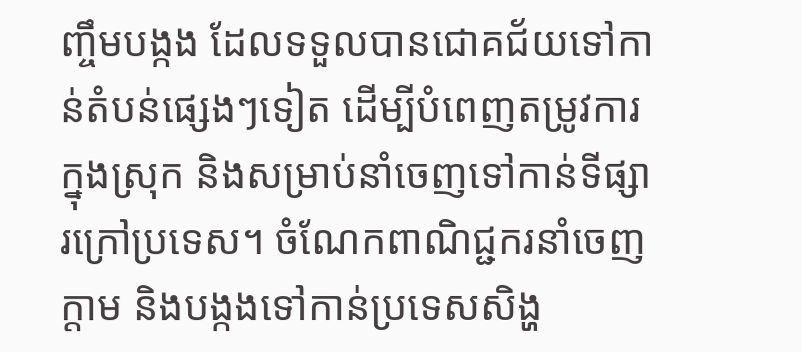ញ្ចឹមបង្កង ដែលទទួលបានជោគជ័យទៅកាន់តំបន់ផ្សេងៗទៀត ដើម្បីបំពេញតម្រូវការក្នុងស្រុក និងសម្រាប់នាំចេញទៅកាន់ទីផ្សារក្រៅប្រទេស។ ចំណែកពាណិជ្ជករនាំចេញក្តាម និងបង្កងទៅកាន់ប្រទេសសិង្ហ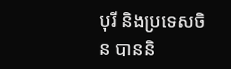បុរី និងប្រទេសចិន បាននិ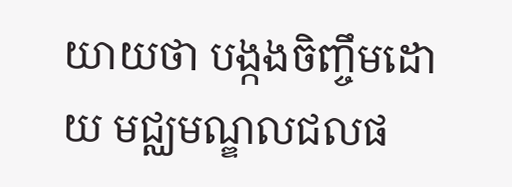យាយថា បង្កងចិញ្ចឹមដោយ មជ្ឈមណ្ឌលជលផ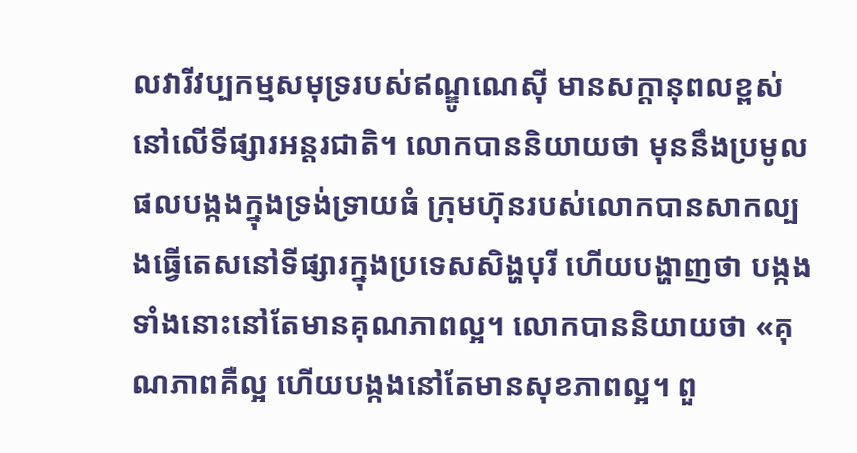លវារីវប្បកម្មសមុទ្ររបស់ឥណ្ឌូណេស៊ី មានសក្តានុពលខ្ពស់នៅលើទីផ្សារអន្តរជាតិ។ លោកបាននិយាយថា មុននឹងប្រមូលផលបង្កងក្នុងទ្រង់ទ្រាយធំ ក្រុមហ៊ុនរបស់លោកបានសាកល្បងធ្វើតេសនៅទីផ្សារក្នុងប្រទេសសិង្ហបុរី ហើយបង្ហាញថា បង្កងទាំងនោះនៅតែមានគុណភាពល្អ។ លោកបាននិយាយថា «គុណភាពគឺល្អ ហើយបង្កងនៅតែមានសុខភាពល្អ។ ពួ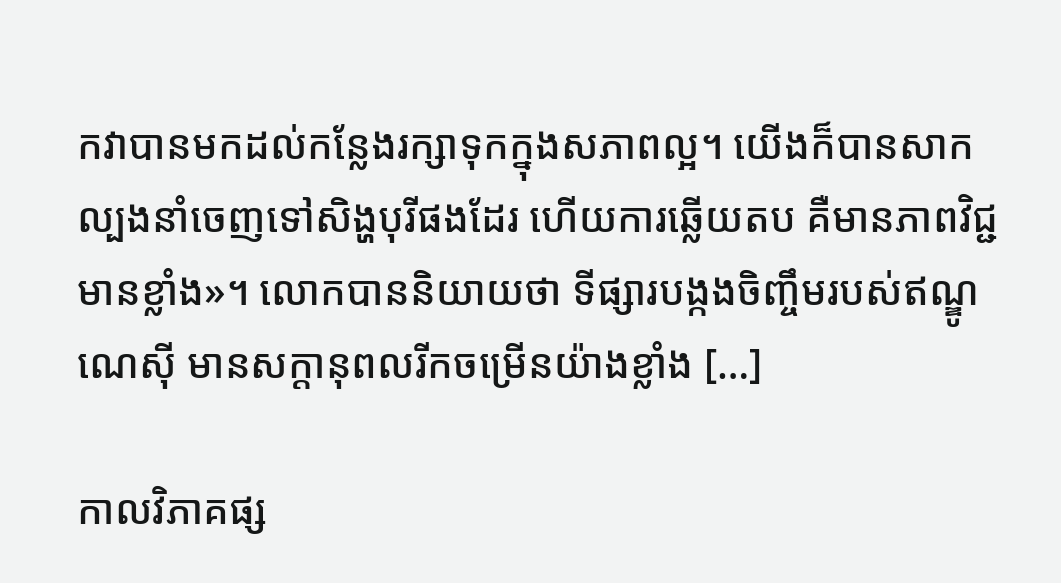កវាបានមកដល់កន្លែងរក្សាទុកក្នុងសភាពល្អ។ យើងក៏បានសាកល្បងនាំចេញទៅសិង្ហបុរីផងដែរ ហើយការឆ្លើយតប គឺមានភាពវិជ្ជមានខ្លាំង»។ លោកបាននិយាយថា ទីផ្សារបង្កងចិញ្ចឹមរបស់ឥណ្ឌូណេស៊ី មានសក្តានុពលរីកចម្រើនយ៉ាងខ្លាំង […]

កាលវិភាគផ្ស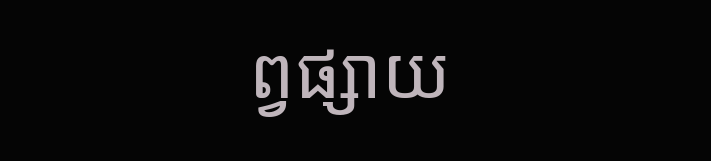ព្វផ្សាយ